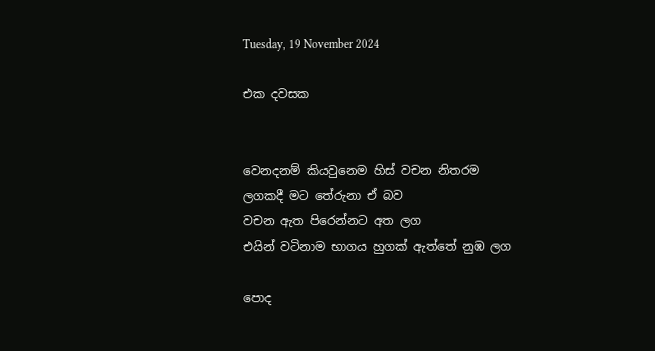Tuesday, 19 November 2024

එක දවසක


වෙනදනම් කියවුනෙම හිස් වචන නිතරම
ලගකදී මට තේරුනා ඒ බව
වචන ඇත පිරෙන්නට අත ලග
එයින් වටිනාම භාගය හුගක් ඇත්තේ නුඹ ලග

පොද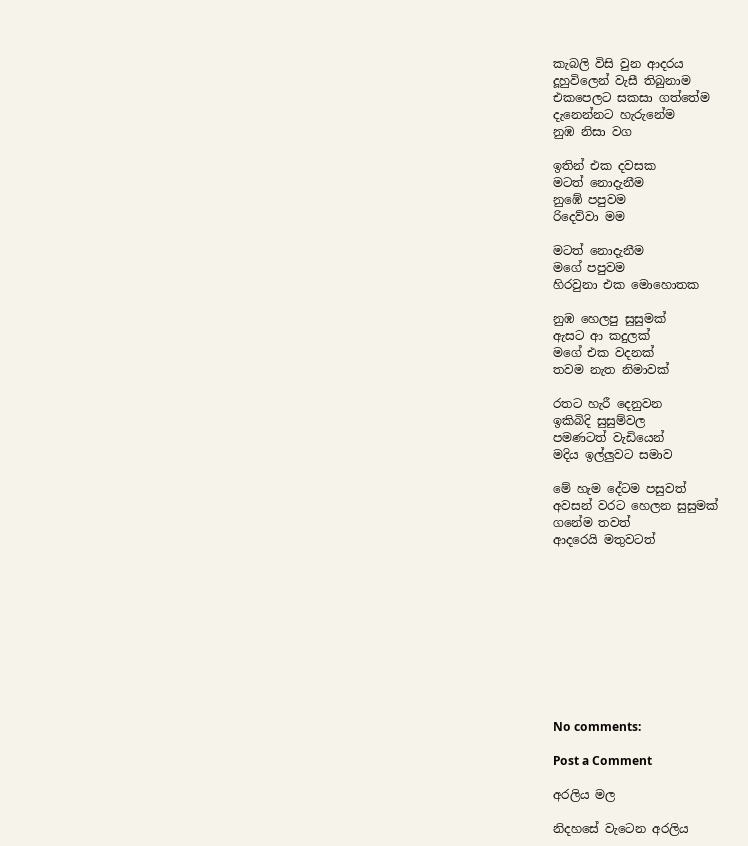කැබලි විසි වුන ආදරය
දූහුවිලෙන් වැසී තිබුනාම
එකපෙලට සකසා ගත්තේම
දැනෙන්නට හැරුනේම
නුඹ නිසා වග

ඉතින් එක දවසක
මටත් නොදැනීම
නුඹේ පපුවම
රිදෙව්වා මම

මටත් නොදැනීම
මගේ පපුවම
හිරවුනා එක මොහොතක

නුඹ හෙලපු සුසුමක්
ඇසට ආ කදුලක්
මගේ එක වදනක්
තවම නැත නිමාවක්

රතට හැරී දෙනුවන
ඉකිබිදි සුසුම්වල
පමණටත් වැඩියෙන්
මදිය ඉල්ලුවට සමාව

මේ හැම දේටම පසුවත්
අවසන් වරට හෙලන සුසුමක්
ගනේම තවත්
ආදරෙයි මතුවටත්










No comments:

Post a Comment

අරලිය මල

නිදහසේ වැටෙන අරලිය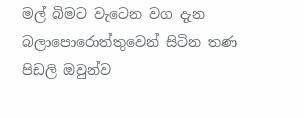මල් බිමට වැටෙන වග දැන බලාපොරොත්තුවෙන් සිටින තණ පිඩලි ඔවුන්ව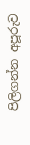පිලිගන්න අපූරුව